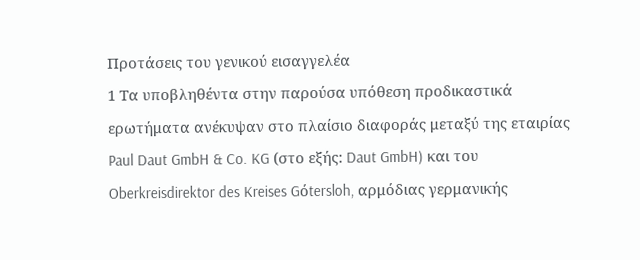Προτάσεις του γενικού εισαγγελέα
1 Τα υποβληθέντα στην παρούσα υπόθεση προδικαστικά ερωτήματα ανέκυψαν στο πλαίσιο διαφοράς μεταξύ της εταιρίας Paul Daut GmbH & Co. KG (στο εξής: Daut GmbH) και του Oberkreisdirektor des Kreises Gόtersloh, αρμόδιας γερμανικής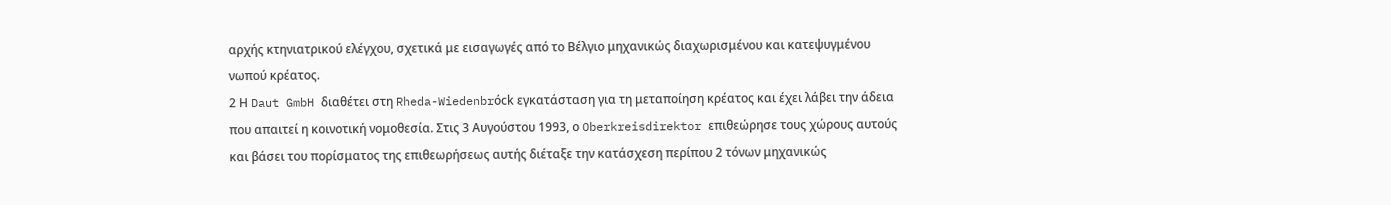αρχής κτηνιατρικού ελέγχου, σχετικά με εισαγωγές από το Βέλγιο μηχανικώς διαχωρισμένου και κατεψυγμένου νωπού κρέατος.
2 Η Daut GmbH διαθέτει στη Rheda-Wiedenbrόck εγκατάσταση για τη μεταποίηση κρέατος και έχει λάβει την άδεια που απαιτεί η κοινοτική νομοθεσία. Στις 3 Αυγούστου 1993, ο Oberkreisdirektor επιθεώρησε τους χώρους αυτούς και βάσει του πορίσματος της επιθεωρήσεως αυτής διέταξε την κατάσχεση περίπου 2 τόνων μηχανικώς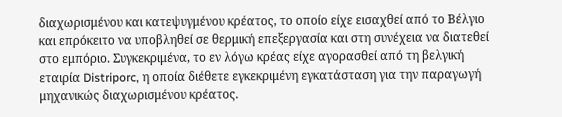διαχωρισμένου και κατεψυγμένου κρέατος, το οποίο είχε εισαχθεί από το Βέλγιο και επρόκειτο να υποβληθεί σε θερμική επεξεργασία και στη συνέχεια να διατεθεί στο εμπόριο. Συγκεκριμένα, το εν λόγω κρέας είχε αγορασθεί από τη βελγική εταιρία Distriporc, η οποία διέθετε εγκεκριμένη εγκατάσταση για την παραγωγή μηχανικώς διαχωρισμένου κρέατος.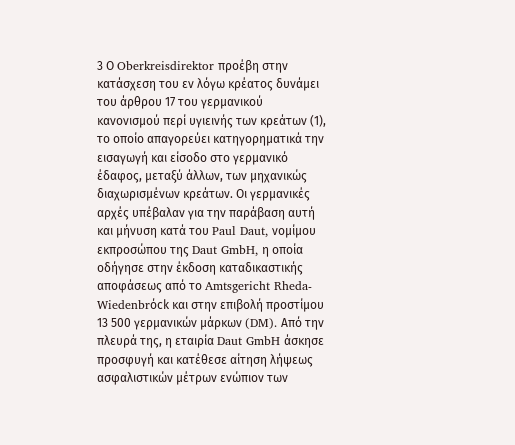3 Ο Oberkreisdirektor προέβη στην κατάσχεση του εν λόγω κρέατος δυνάμει του άρθρου 17 του γερμανικού κανονισμού περί υγιεινής των κρεάτων (1), το οποίο απαγορεύει κατηγορηματικά την εισαγωγή και είσοδο στο γερμανικό έδαφος, μεταξύ άλλων, των μηχανικώς διαχωρισμένων κρεάτων. Οι γερμανικές αρχές υπέβαλαν για την παράβαση αυτή και μήνυση κατά του Paul Daut, νομίμου εκπροσώπου της Daut GmbH, η οποία οδήγησε στην έκδοση καταδικαστικής αποφάσεως από το Amtsgericht Rheda-Wiedenbrόck και στην επιβολή προστίμου 13 500 γερμανικών μάρκων (DM). Από την πλευρά της, η εταιρία Daut GmbH άσκησε προσφυγή και κατέθεσε αίτηση λήψεως ασφαλιστικών μέτρων ενώπιον των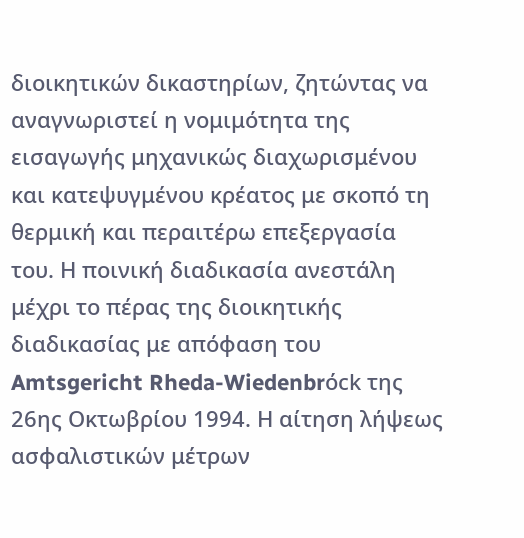διοικητικών δικαστηρίων, ζητώντας να αναγνωριστεί η νομιμότητα της εισαγωγής μηχανικώς διαχωρισμένου και κατεψυγμένου κρέατος με σκοπό τη θερμική και περαιτέρω επεξεργασία του. Η ποινική διαδικασία ανεστάλη μέχρι το πέρας της διοικητικής διαδικασίας με απόφαση του Amtsgericht Rheda-Wiedenbrόck της 26ης Οκτωβρίου 1994. Η αίτηση λήψεως ασφαλιστικών μέτρων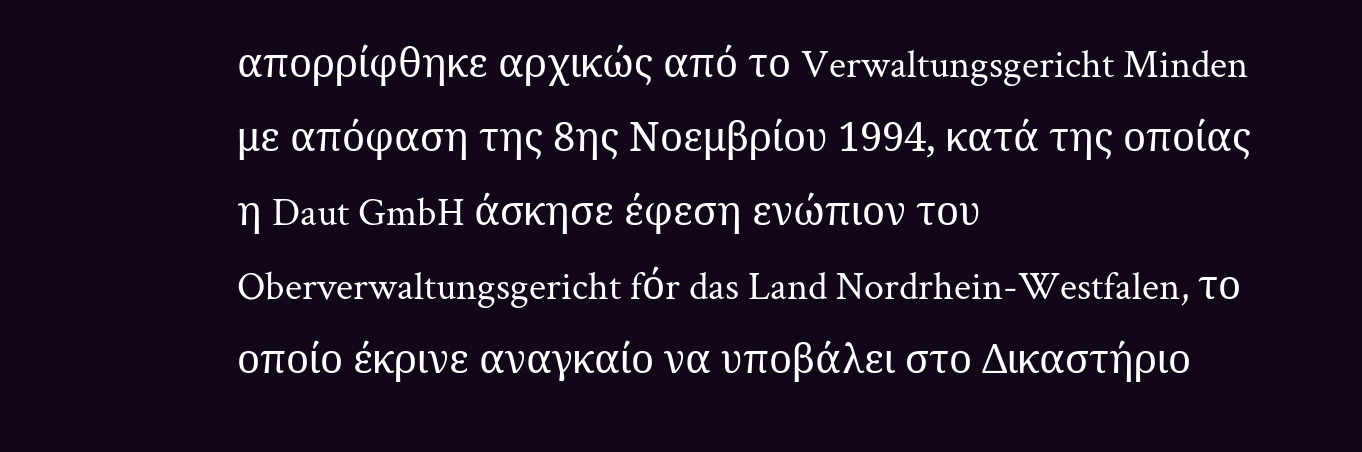απορρίφθηκε αρχικώς από το Verwaltungsgericht Minden με απόφαση της 8ης Νοεμβρίου 1994, κατά της οποίας η Daut GmbH άσκησε έφεση ενώπιον του Oberverwaltungsgericht fόr das Land Nordrhein-Westfalen, το οποίο έκρινε αναγκαίο να υποβάλει στο Δικαστήριο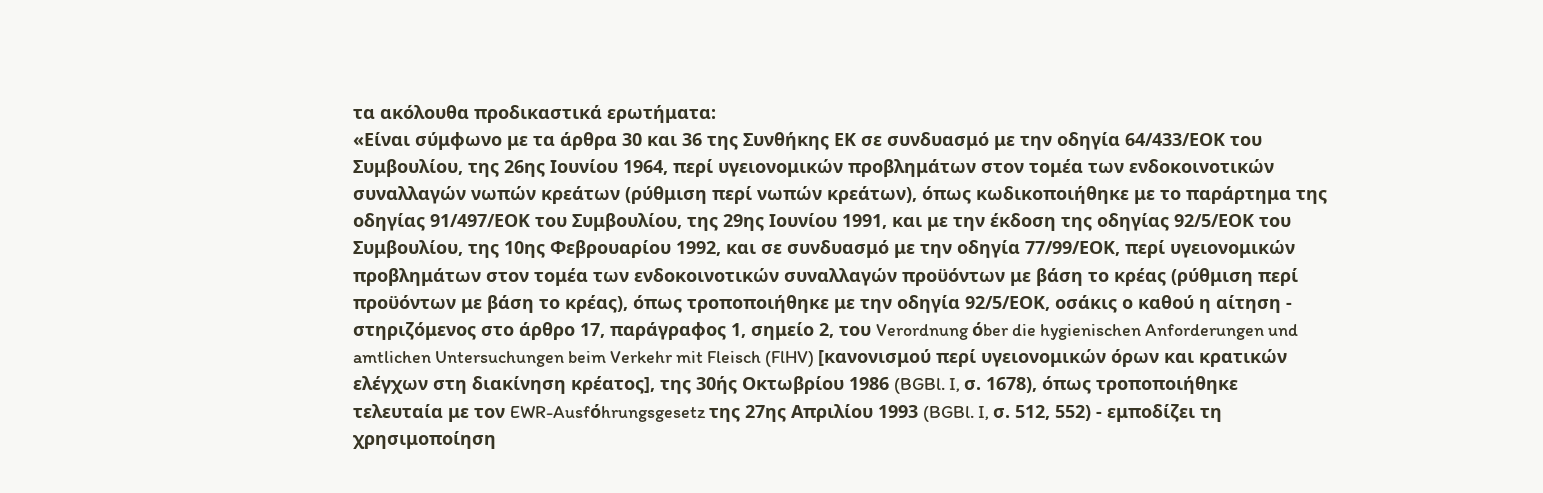τα ακόλουθα προδικαστικά ερωτήματα:
«Είναι σύμφωνο με τα άρθρα 30 και 36 της Συνθήκης ΕΚ σε συνδυασμό με την οδηγία 64/433/ΕΟΚ του Συμβουλίου, της 26ης Ιουνίου 1964, περί υγειονομικών προβλημάτων στον τομέα των ενδοκοινοτικών συναλλαγών νωπών κρεάτων (ρύθμιση περί νωπών κρεάτων), όπως κωδικοποιήθηκε με το παράρτημα της οδηγίας 91/497/ΕΟΚ του Συμβουλίου, της 29ης Ιουνίου 1991, και με την έκδοση της οδηγίας 92/5/ΕΟΚ του Συμβουλίου, της 10ης Φεβρουαρίου 1992, και σε συνδυασμό με την οδηγία 77/99/ΕΟΚ, περί υγειονομικών προβλημάτων στον τομέα των ενδοκοινοτικών συναλλαγών προϋόντων με βάση το κρέας (ρύθμιση περί προϋόντων με βάση το κρέας), όπως τροποποιήθηκε με την οδηγία 92/5/ΕΟΚ, οσάκις ο καθού η αίτηση - στηριζόμενος στο άρθρο 17, παράγραφος 1, σημείο 2, του Verordnung όber die hygienischen Anforderungen und amtlichen Untersuchungen beim Verkehr mit Fleisch (FlHV) [κανονισμού περί υγειονομικών όρων και κρατικών ελέγχων στη διακίνηση κρέατος], της 30ής Οκτωβρίου 1986 (BGBl. I, σ. 1678), όπως τροποποιήθηκε τελευταία με τον EWR-Ausfόhrungsgesetz της 27ης Απριλίου 1993 (BGBl. I, σ. 512, 552) - εμποδίζει τη χρησιμοποίηση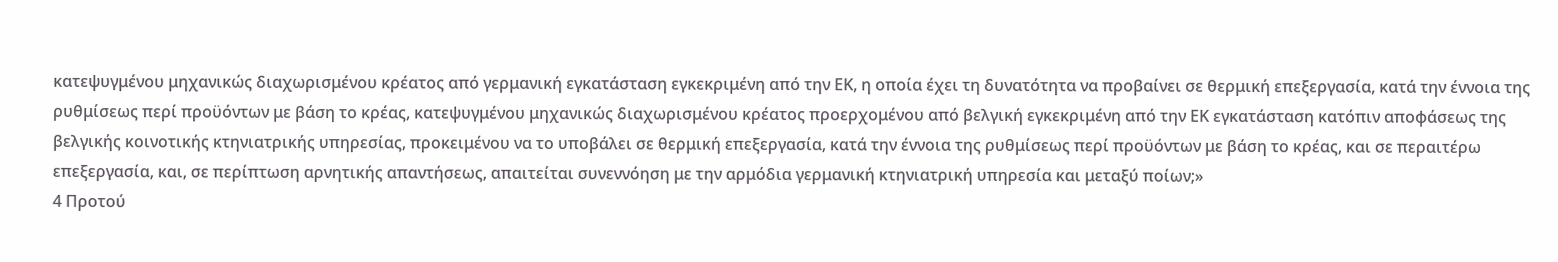κατεψυγμένου μηχανικώς διαχωρισμένου κρέατος από γερμανική εγκατάσταση εγκεκριμένη από την ΕΚ, η οποία έχει τη δυνατότητα να προβαίνει σε θερμική επεξεργασία, κατά την έννοια της ρυθμίσεως περί προϋόντων με βάση το κρέας, κατεψυγμένου μηχανικώς διαχωρισμένου κρέατος προερχομένου από βελγική εγκεκριμένη από την ΕΚ εγκατάσταση κατόπιν αποφάσεως της βελγικής κοινοτικής κτηνιατρικής υπηρεσίας, προκειμένου να το υποβάλει σε θερμική επεξεργασία, κατά την έννοια της ρυθμίσεως περί προϋόντων με βάση το κρέας, και σε περαιτέρω επεξεργασία, και, σε περίπτωση αρνητικής απαντήσεως, απαιτείται συνεννόηση με την αρμόδια γερμανική κτηνιατρική υπηρεσία και μεταξύ ποίων;»
4 Προτού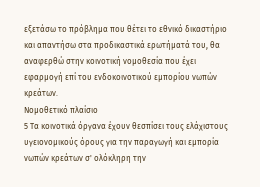εξετάσω το πρόβλημα που θέτει το εθνικό δικαστήριο και απαντήσω στα προδικαστικά ερωτήματά του, θα αναφερθώ στην κοινοτική νομοθεσία που έχει εφαρμογή επί του ενδοκοινοτικού εμπορίου νωπών κρεάτων.
Νομοθετικό πλαίσιο
5 Τα κοινοτικά όργανα έχουν θεσπίσει τους ελάχιστους υγειονομικούς όρους για την παραγωγή και εμπορία νωπών κρεάτων σ' ολόκληρη την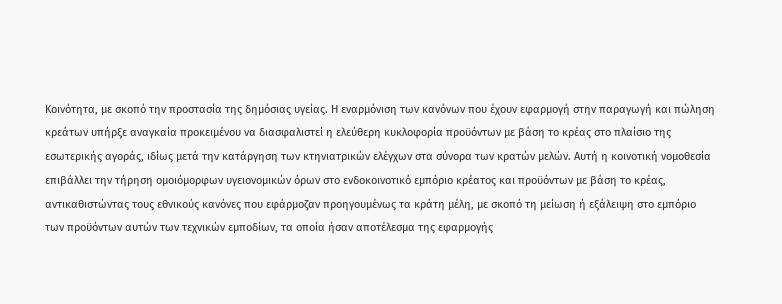Κοινότητα, με σκοπό την προστασία της δημόσιας υγείας. Η εναρμόνιση των κανόνων που έχουν εφαρμογή στην παραγωγή και πώληση κρεάτων υπήρξε αναγκαία προκειμένου να διασφαλιστεί η ελεύθερη κυκλοφορία προϋόντων με βάση το κρέας στο πλαίσιο της εσωτερικής αγοράς, ιδίως μετά την κατάργηση των κτηνιατρικών ελέγχων στα σύνορα των κρατών μελών. Αυτή η κοινοτική νομοθεσία επιβάλλει την τήρηση ομοιόμορφων υγειονομικών όρων στο ενδοκοινοτικό εμπόριο κρέατος και προϋόντων με βάση το κρέας, αντικαθιστώντας τους εθνικούς κανόνες που εφάρμοζαν προηγουμένως τα κράτη μέλη, με σκοπό τη μείωση ή εξάλειψη στο εμπόριο των προϋόντων αυτών των τεχνικών εμποδίων, τα οποία ήσαν αποτέλεσμα της εφαρμογής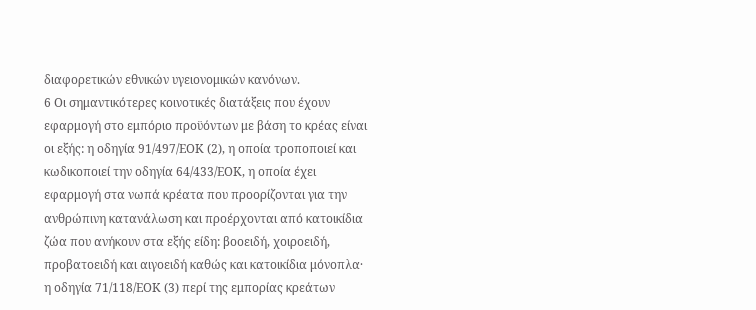διαφορετικών εθνικών υγειονομικών κανόνων.
6 Οι σημαντικότερες κοινοτικές διατάξεις που έχουν εφαρμογή στο εμπόριο προϋόντων με βάση το κρέας είναι οι εξής: η οδηγία 91/497/ΕΟΚ (2), η οποία τροποποιεί και κωδικοποιεί την οδηγία 64/433/ΕΟΚ, η οποία έχει εφαρμογή στα νωπά κρέατα που προορίζονται για την ανθρώπινη κατανάλωση και προέρχονται από κατοικίδια ζώα που ανήκουν στα εξής είδη: βοοειδή, χοιροειδή, προβατοειδή και αιγοειδή καθώς και κατοικίδια μόνοπλα· η οδηγία 71/118/ΕΟΚ (3) περί της εμπορίας κρεάτων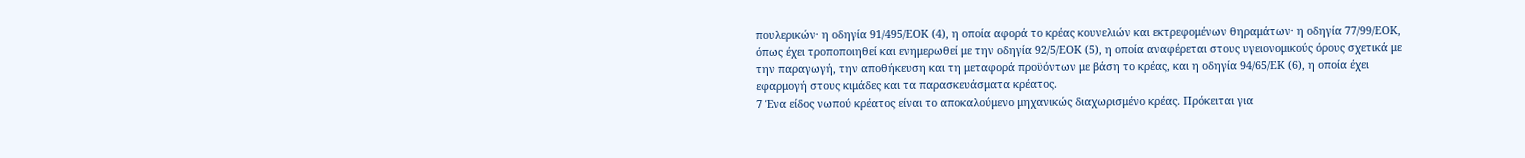πουλερικών· η οδηγία 91/495/ΕΟΚ (4), η οποία αφορά το κρέας κουνελιών και εκτρεφομένων θηραμάτων· η οδηγία 77/99/ΕΟΚ, όπως έχει τροποποιηθεί και ενημερωθεί με την οδηγία 92/5/ΕΟΚ (5), η οποία αναφέρεται στους υγειονομικούς όρους σχετικά με την παραγωγή, την αποθήκευση και τη μεταφορά προϋόντων με βάση το κρέας, και η οδηγία 94/65/ΕΚ (6), η οποία έχει εφαρμογή στους κιμάδες και τα παρασκευάσματα κρέατος.
7 Ένα είδος νωπού κρέατος είναι το αποκαλούμενο μηχανικώς διαχωρισμένο κρέας. Πρόκειται για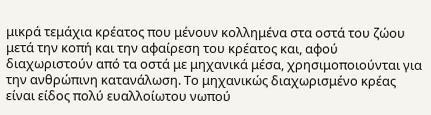μικρά τεμάχια κρέατος που μένουν κολλημένα στα οστά του ζώου μετά την κοπή και την αφαίρεση του κρέατος και, αφού διαχωριστούν από τα οστά με μηχανικά μέσα, χρησιμοποιούνται για την ανθρώπινη κατανάλωση. Το μηχανικώς διαχωρισμένο κρέας είναι είδος πολύ ευαλλοίωτου νωπού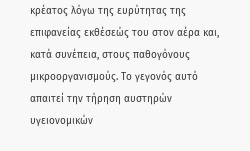κρέατος λόγω της ευρύτητας της επιφανείας εκθέσεώς του στον αέρα και, κατά συνέπεια, στους παθογόνους μικροοργανισμούς. Το γεγονός αυτό απαιτεί την τήρηση αυστηρών υγειονομικών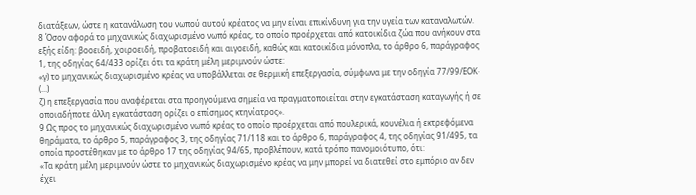διατάξεων, ώστε η κατανάλωση του νωπού αυτού κρέατος να μην είναι επικίνδυνη για την υγεία των καταναλωτών.
8 Όσον αφορά το μηχανικώς διαχωρισμένο νωπό κρέας, το οποίο προέρχεται από κατοικίδια ζώα που ανήκουν στα εξής είδη: βοοειδή, χοιροειδή, προβατοειδή και αιγοειδή, καθώς και κατοικίδια μόνοπλα, το άρθρο 6, παράγραφος 1, της οδηγίας 64/433 ορίζει ότι τα κράτη μέλη μεριμνούν ώστε:
«γ) το μηχανικώς διαχωρισμένο κρέας να υποβάλλεται σε θερμική επεξεργασία, σύμφωνα με την οδηγία 77/99/ΕΟΚ·
(...)
ζ) η επεξεργασία που αναφέρεται στα προηγούμενα σημεία να πραγματοποιείται στην εγκατάσταση καταγωγής ή σε οποιαδήποτε άλλη εγκατάσταση ορίζει ο επίσημος κτηνίατρος».
9 Ως προς το μηχανικώς διαχωρισμένο νωπό κρέας το οποίο προέρχεται από πουλερικά, κουνέλια ή εκτρεφόμενα θηράματα, το άρθρο 5, παράγραφος 3, της οδηγίας 71/118 και το άρθρο 6, παράγραφος 4, της οδηγίας 91/495, τα οποία προστέθηκαν με το άρθρο 17 της οδηγίας 94/65, προβλέπουν, κατά τρόπο πανομοιότυπο, ότι:
«Τα κράτη μέλη μεριμνούν ώστε το μηχανικώς διαχωρισμένο κρέας να μην μπορεί να διατεθεί στο εμπόριο αν δεν έχει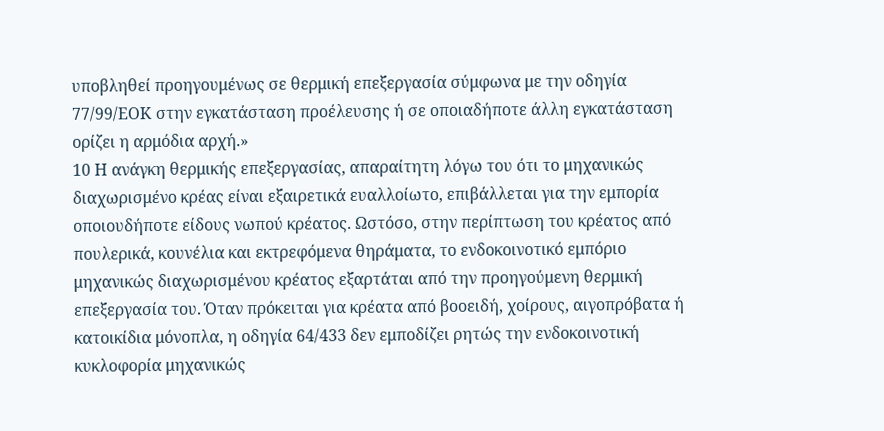υποβληθεί προηγουμένως σε θερμική επεξεργασία σύμφωνα με την οδηγία 77/99/ΕΟΚ στην εγκατάσταση προέλευσης ή σε οποιαδήποτε άλλη εγκατάσταση ορίζει η αρμόδια αρχή.»
10 Η ανάγκη θερμικής επεξεργασίας, απαραίτητη λόγω του ότι το μηχανικώς διαχωρισμένο κρέας είναι εξαιρετικά ευαλλοίωτο, επιβάλλεται για την εμπορία οποιουδήποτε είδους νωπού κρέατος. Ωστόσο, στην περίπτωση του κρέατος από πουλερικά, κουνέλια και εκτρεφόμενα θηράματα, το ενδοκοινοτικό εμπόριο μηχανικώς διαχωρισμένου κρέατος εξαρτάται από την προηγούμενη θερμική επεξεργασία του. Όταν πρόκειται για κρέατα από βοοειδή, χοίρους, αιγοπρόβατα ή κατοικίδια μόνοπλα, η οδηγία 64/433 δεν εμποδίζει ρητώς την ενδοκοινοτική κυκλοφορία μηχανικώς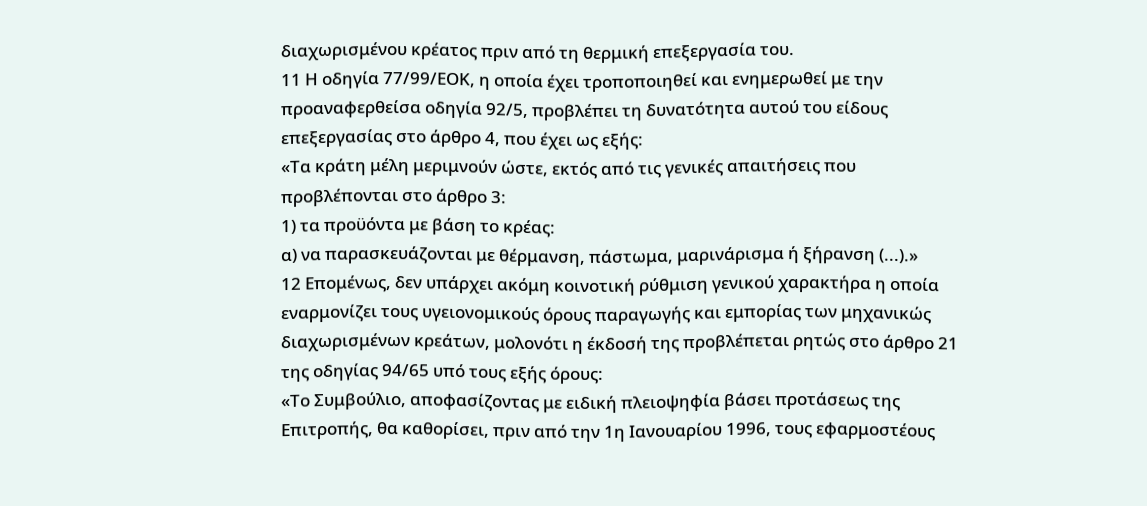διαχωρισμένου κρέατος πριν από τη θερμική επεξεργασία του.
11 Η οδηγία 77/99/ΕΟΚ, η οποία έχει τροποποιηθεί και ενημερωθεί με την προαναφερθείσα οδηγία 92/5, προβλέπει τη δυνατότητα αυτού του είδους επεξεργασίας στο άρθρο 4, που έχει ως εξής:
«Τα κράτη μέλη μεριμνούν ώστε, εκτός από τις γενικές απαιτήσεις που προβλέπονται στο άρθρο 3:
1) τα προϋόντα με βάση το κρέας:
α) να παρασκευάζονται με θέρμανση, πάστωμα, μαρινάρισμα ή ξήρανση (...).»
12 Επομένως, δεν υπάρχει ακόμη κοινοτική ρύθμιση γενικού χαρακτήρα η οποία εναρμονίζει τους υγειονομικούς όρους παραγωγής και εμπορίας των μηχανικώς διαχωρισμένων κρεάτων, μολονότι η έκδοσή της προβλέπεται ρητώς στο άρθρο 21 της οδηγίας 94/65 υπό τους εξής όρους:
«Το Συμβούλιο, αποφασίζοντας με ειδική πλειοψηφία βάσει προτάσεως της Επιτροπής, θα καθορίσει, πριν από την 1η Ιανουαρίου 1996, τους εφαρμοστέους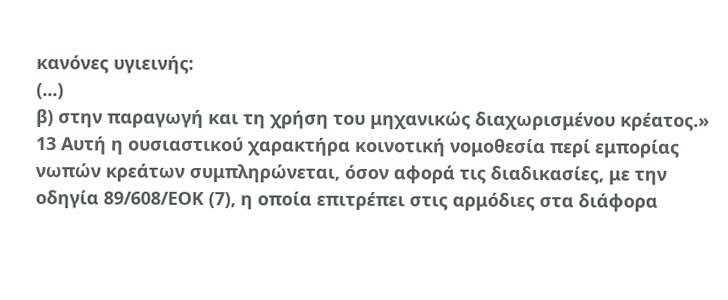κανόνες υγιεινής:
(...)
β) στην παραγωγή και τη χρήση του μηχανικώς διαχωρισμένου κρέατος.»
13 Αυτή η ουσιαστικού χαρακτήρα κοινοτική νομοθεσία περί εμπορίας νωπών κρεάτων συμπληρώνεται, όσον αφορά τις διαδικασίες, με την οδηγία 89/608/ΕΟΚ (7), η οποία επιτρέπει στις αρμόδιες στα διάφορα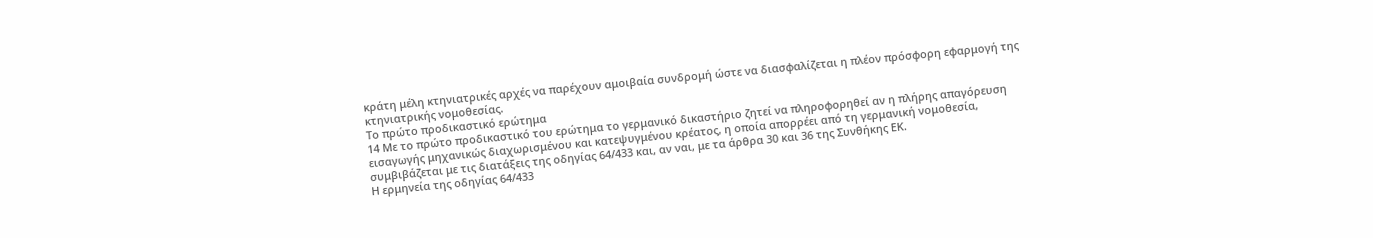κράτη μέλη κτηνιατρικές αρχές να παρέχουν αμοιβαία συνδρομή ώστε να διασφαλίζεται η πλέον πρόσφορη εφαρμογή της κτηνιατρικής νομοθεσίας.
Το πρώτο προδικαστικό ερώτημα
14 Με το πρώτο προδικαστικό του ερώτημα το γερμανικό δικαστήριο ζητεί να πληροφορηθεί αν η πλήρης απαγόρευση εισαγωγής μηχανικώς διαχωρισμένου και κατεψυγμένου κρέατος, η οποία απορρέει από τη γερμανική νομοθεσία, συμβιβάζεται με τις διατάξεις της οδηγίας 64/433 και, αν ναι, με τα άρθρα 30 και 36 της Συνθήκης ΕΚ.
Η ερμηνεία της οδηγίας 64/433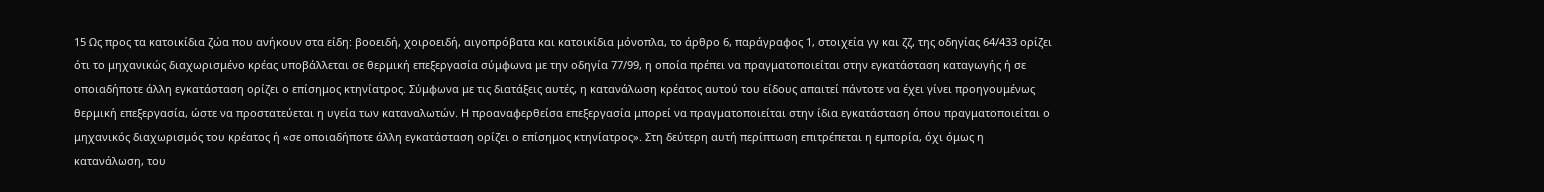15 Ως προς τα κατοικίδια ζώα που ανήκουν στα είδη: βοοειδή, χοιροειδή, αιγοπρόβατα και κατοικίδια μόνοπλα, το άρθρο 6, παράγραφος 1, στοιχεία γγ και ζζ, της οδηγίας 64/433 ορίζει ότι το μηχανικώς διαχωρισμένο κρέας υποβάλλεται σε θερμική επεξεργασία σύμφωνα με την οδηγία 77/99, η οποία πρέπει να πραγματοποιείται στην εγκατάσταση καταγωγής ή σε οποιαδήποτε άλλη εγκατάσταση ορίζει ο επίσημος κτηνίατρος. Σύμφωνα με τις διατάξεις αυτές, η κατανάλωση κρέατος αυτού του είδους απαιτεί πάντοτε να έχει γίνει προηγουμένως θερμική επεξεργασία, ώστε να προστατεύεται η υγεία των καταναλωτών. Η προαναφερθείσα επεξεργασία μπορεί να πραγματοποιείται στην ίδια εγκατάσταση όπου πραγματοποιείται ο μηχανικός διαχωρισμός του κρέατος ή «σε οποιαδήποτε άλλη εγκατάσταση ορίζει ο επίσημος κτηνίατρος». Στη δεύτερη αυτή περίπτωση επιτρέπεται η εμπορία, όχι όμως η κατανάλωση, του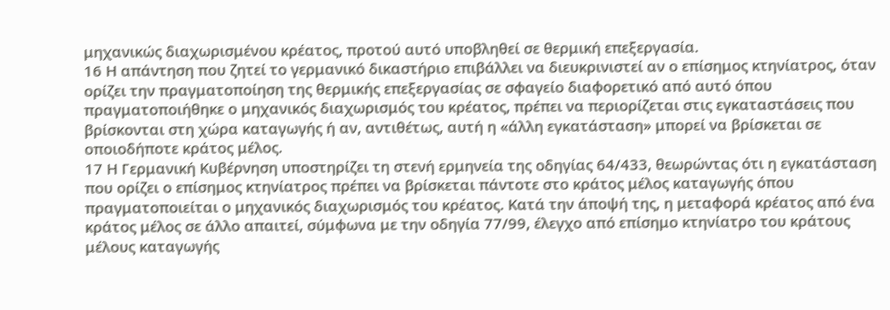μηχανικώς διαχωρισμένου κρέατος, προτού αυτό υποβληθεί σε θερμική επεξεργασία.
16 Η απάντηση που ζητεί το γερμανικό δικαστήριο επιβάλλει να διευκρινιστεί αν ο επίσημος κτηνίατρος, όταν ορίζει την πραγματοποίηση της θερμικής επεξεργασίας σε σφαγείο διαφορετικό από αυτό όπου πραγματοποιήθηκε ο μηχανικός διαχωρισμός του κρέατος, πρέπει να περιορίζεται στις εγκαταστάσεις που βρίσκονται στη χώρα καταγωγής ή αν, αντιθέτως, αυτή η «άλλη εγκατάσταση» μπορεί να βρίσκεται σε οποιοδήποτε κράτος μέλος.
17 Η Γερμανική Κυβέρνηση υποστηρίζει τη στενή ερμηνεία της οδηγίας 64/433, θεωρώντας ότι η εγκατάσταση που ορίζει ο επίσημος κτηνίατρος πρέπει να βρίσκεται πάντοτε στο κράτος μέλος καταγωγής όπου πραγματοποιείται ο μηχανικός διαχωρισμός του κρέατος. Κατά την άποψή της, η μεταφορά κρέατος από ένα κράτος μέλος σε άλλο απαιτεί, σύμφωνα με την οδηγία 77/99, έλεγχο από επίσημο κτηνίατρο του κράτους μέλους καταγωγής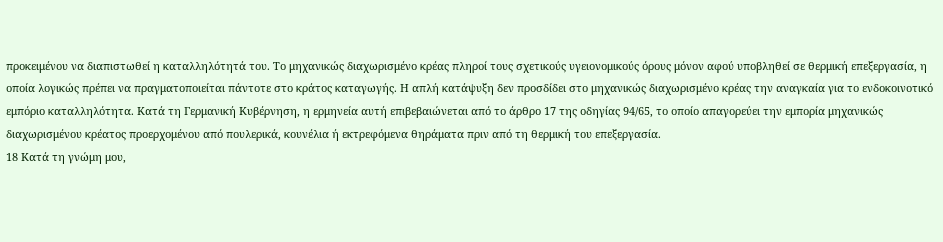προκειμένου να διαπιστωθεί η καταλληλότητά του. Το μηχανικώς διαχωρισμένο κρέας πληροί τους σχετικούς υγειονομικούς όρους μόνον αφού υποβληθεί σε θερμική επεξεργασία, η οποία λογικώς πρέπει να πραγματοποιείται πάντοτε στο κράτος καταγωγής. Η απλή κατάψυξη δεν προσδίδει στο μηχανικώς διαχωρισμένο κρέας την αναγκαία για το ενδοκοινοτικό εμπόριο καταλληλότητα. Κατά τη Γερμανική Κυβέρνηση, η ερμηνεία αυτή επιβεβαιώνεται από το άρθρο 17 της οδηγίας 94/65, το οποίο απαγορεύει την εμπορία μηχανικώς διαχωρισμένου κρέατος προερχομένου από πουλερικά, κουνέλια ή εκτρεφόμενα θηράματα πριν από τη θερμική του επεξεργασία.
18 Κατά τη γνώμη μου,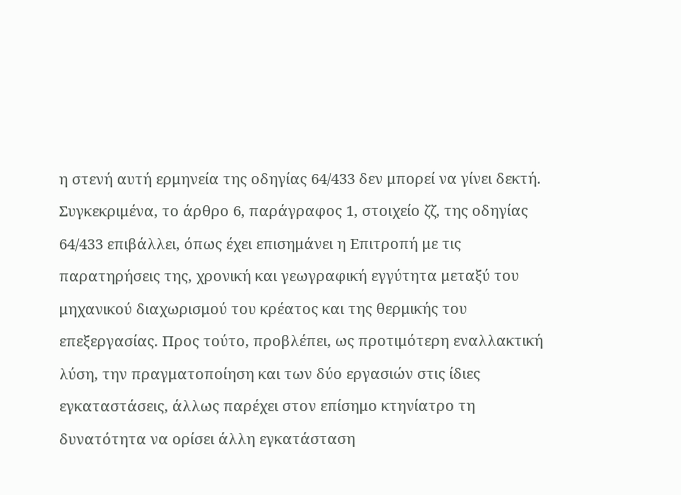η στενή αυτή ερμηνεία της οδηγίας 64/433 δεν μπορεί να γίνει δεκτή. Συγκεκριμένα, το άρθρο 6, παράγραφος 1, στοιχείο ζζ, της οδηγίας 64/433 επιβάλλει, όπως έχει επισημάνει η Επιτροπή με τις παρατηρήσεις της, χρονική και γεωγραφική εγγύτητα μεταξύ του μηχανικού διαχωρισμού του κρέατος και της θερμικής του επεξεργασίας. Προς τούτο, προβλέπει, ως προτιμότερη εναλλακτική λύση, την πραγματοποίηση και των δύο εργασιών στις ίδιες εγκαταστάσεις, άλλως παρέχει στον επίσημο κτηνίατρο τη δυνατότητα να ορίσει άλλη εγκατάσταση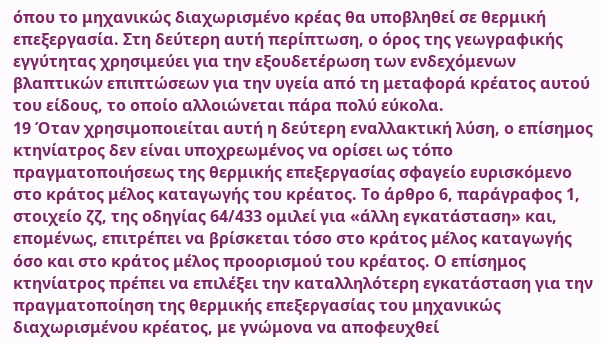όπου το μηχανικώς διαχωρισμένο κρέας θα υποβληθεί σε θερμική επεξεργασία. Στη δεύτερη αυτή περίπτωση, ο όρος της γεωγραφικής εγγύτητας χρησιμεύει για την εξουδετέρωση των ενδεχόμενων βλαπτικών επιπτώσεων για την υγεία από τη μεταφορά κρέατος αυτού του είδους, το οποίο αλλοιώνεται πάρα πολύ εύκολα.
19 Όταν χρησιμοποιείται αυτή η δεύτερη εναλλακτική λύση, ο επίσημος κτηνίατρος δεν είναι υποχρεωμένος να ορίσει ως τόπο πραγματοποιήσεως της θερμικής επεξεργασίας σφαγείο ευρισκόμενο στο κράτος μέλος καταγωγής του κρέατος. Το άρθρο 6, παράγραφος 1, στοιχείο ζζ, της οδηγίας 64/433 ομιλεί για «άλλη εγκατάσταση» και, επομένως, επιτρέπει να βρίσκεται τόσο στο κράτος μέλος καταγωγής όσο και στο κράτος μέλος προορισμού του κρέατος. Ο επίσημος κτηνίατρος πρέπει να επιλέξει την καταλληλότερη εγκατάσταση για την πραγματοποίηση της θερμικής επεξεργασίας του μηχανικώς διαχωρισμένου κρέατος, με γνώμονα να αποφευχθεί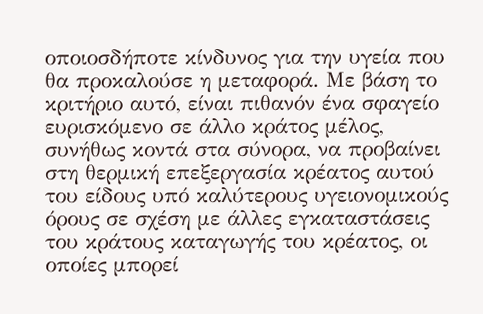οποιοσδήποτε κίνδυνος για την υγεία που θα προκαλούσε η μεταφορά. Με βάση το κριτήριο αυτό, είναι πιθανόν ένα σφαγείο ευρισκόμενο σε άλλο κράτος μέλος, συνήθως κοντά στα σύνορα, να προβαίνει στη θερμική επεξεργασία κρέατος αυτού του είδους υπό καλύτερους υγειονομικούς όρους σε σχέση με άλλες εγκαταστάσεις του κράτους καταγωγής του κρέατος, οι οποίες μπορεί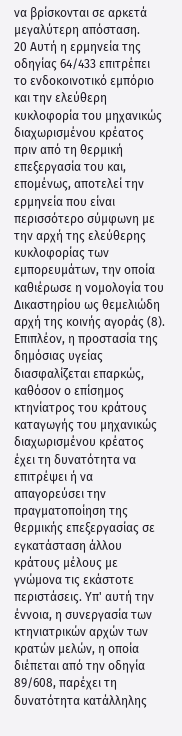να βρίσκονται σε αρκετά μεγαλύτερη απόσταση.
20 Αυτή η ερμηνεία της οδηγίας 64/433 επιτρέπει το ενδοκοινοτικό εμπόριο και την ελεύθερη κυκλοφορία του μηχανικώς διαχωρισμένου κρέατος πριν από τη θερμική επεξεργασία του και, επομένως, αποτελεί την ερμηνεία που είναι περισσότερο σύμφωνη με την αρχή της ελεύθερης κυκλοφορίας των εμπορευμάτων, την οποία καθιέρωσε η νομολογία του Δικαστηρίου ως θεμελιώδη αρχή της κοινής αγοράς (8).
Επιπλέον, η προστασία της δημόσιας υγείας διασφαλίζεται επαρκώς, καθόσον ο επίσημος κτηνίατρος του κράτους καταγωγής του μηχανικώς διαχωρισμένου κρέατος έχει τη δυνατότητα να επιτρέψει ή να απαγορεύσει την πραγματοποίηση της θερμικής επεξεργασίας σε εγκατάσταση άλλου κράτους μέλους με γνώμονα τις εκάστοτε περιστάσεις. Υπ' αυτή την έννοια, η συνεργασία των κτηνιατρικών αρχών των κρατών μελών, η οποία διέπεται από την οδηγία 89/608, παρέχει τη δυνατότητα κατάλληλης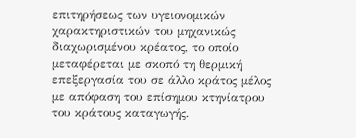επιτηρήσεως των υγειονομικών χαρακτηριστικών του μηχανικώς διαχωρισμένου κρέατος, το οποίο μεταφέρεται με σκοπό τη θερμική επεξεργασία του σε άλλο κράτος μέλος με απόφαση του επίσημου κτηνίατρου του κράτους καταγωγής.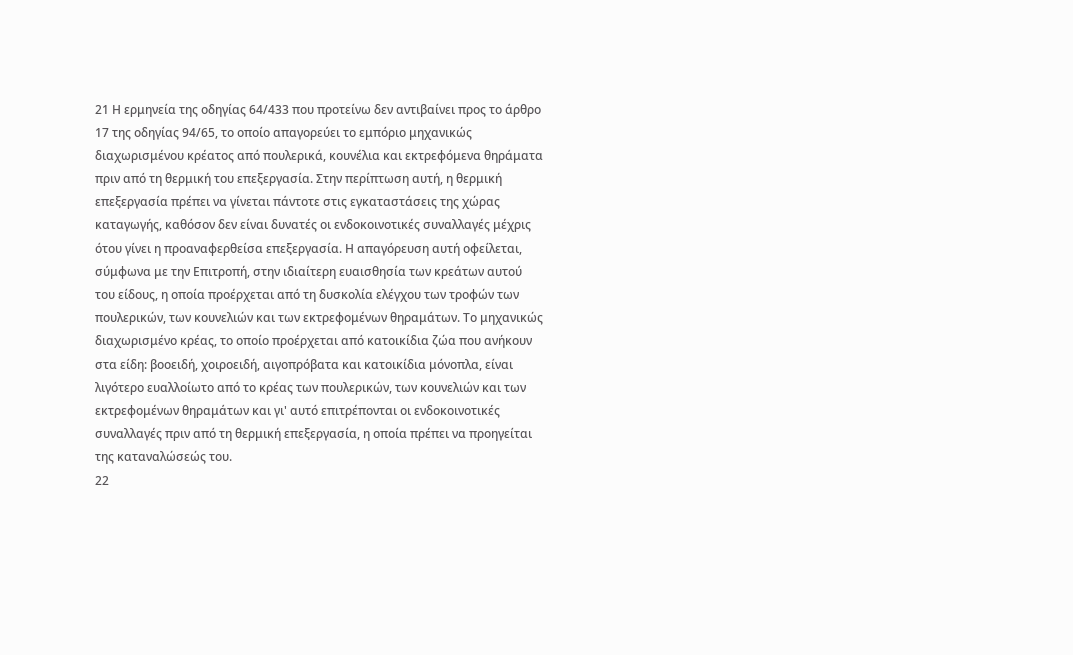21 Η ερμηνεία της οδηγίας 64/433 που προτείνω δεν αντιβαίνει προς το άρθρο 17 της οδηγίας 94/65, το οποίο απαγορεύει το εμπόριο μηχανικώς διαχωρισμένου κρέατος από πουλερικά, κουνέλια και εκτρεφόμενα θηράματα πριν από τη θερμική του επεξεργασία. Στην περίπτωση αυτή, η θερμική επεξεργασία πρέπει να γίνεται πάντοτε στις εγκαταστάσεις της χώρας καταγωγής, καθόσον δεν είναι δυνατές οι ενδοκοινοτικές συναλλαγές μέχρις ότου γίνει η προαναφερθείσα επεξεργασία. Η απαγόρευση αυτή οφείλεται, σύμφωνα με την Επιτροπή, στην ιδιαίτερη ευαισθησία των κρεάτων αυτού του είδους, η οποία προέρχεται από τη δυσκολία ελέγχου των τροφών των πουλερικών, των κουνελιών και των εκτρεφομένων θηραμάτων. Το μηχανικώς διαχωρισμένο κρέας, το οποίο προέρχεται από κατοικίδια ζώα που ανήκουν στα είδη: βοοειδή, χοιροειδή, αιγοπρόβατα και κατοικίδια μόνοπλα, είναι λιγότερο ευαλλοίωτο από το κρέας των πουλερικών, των κουνελιών και των εκτρεφομένων θηραμάτων και γι' αυτό επιτρέπονται οι ενδοκοινοτικές συναλλαγές πριν από τη θερμική επεξεργασία, η οποία πρέπει να προηγείται της καταναλώσεώς του.
22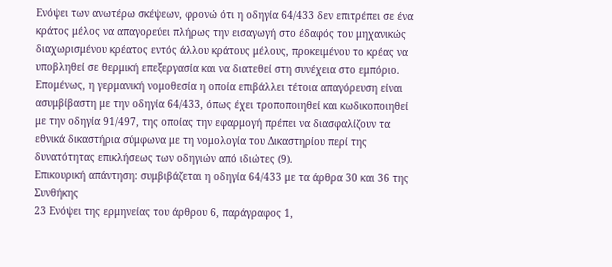Ενόψει των ανωτέρω σκέψεων, φρονώ ότι η οδηγία 64/433 δεν επιτρέπει σε ένα κράτος μέλος να απαγορεύει πλήρως την εισαγωγή στο έδαφός του μηχανικώς διαχωρισμένου κρέατος εντός άλλου κράτους μέλους, προκειμένου το κρέας να υποβληθεί σε θερμική επεξεργασία και να διατεθεί στη συνέχεια στο εμπόριο. Επομένως, η γερμανική νομοθεσία η οποία επιβάλλει τέτοια απαγόρευση είναι ασυμβίβαστη με την οδηγία 64/433, όπως έχει τροποποιηθεί και κωδικοποιηθεί με την οδηγία 91/497, της οποίας την εφαρμογή πρέπει να διασφαλίζουν τα εθνικά δικαστήρια σύμφωνα με τη νομολογία του Δικαστηρίου περί της δυνατότητας επικλήσεως των οδηγιών από ιδιώτες (9).
Επικουρική απάντηση: συμβιβάζεται η οδηγία 64/433 με τα άρθρα 30 και 36 της Συνθήκης
23 Ενόψει της ερμηνείας του άρθρου 6, παράγραφος 1,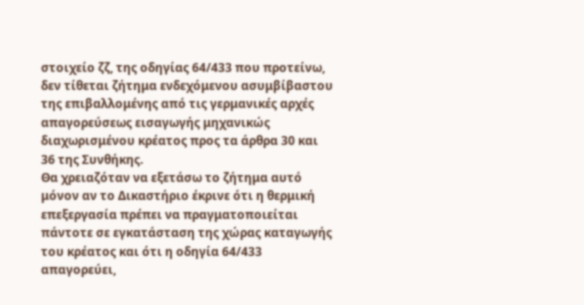στοιχείο ζζ, της οδηγίας 64/433 που προτείνω, δεν τίθεται ζήτημα ενδεχόμενου ασυμβίβαστου της επιβαλλομένης από τις γερμανικές αρχές απαγορεύσεως εισαγωγής μηχανικώς διαχωρισμένου κρέατος προς τα άρθρα 30 και 36 της Συνθήκης.
Θα χρειαζόταν να εξετάσω το ζήτημα αυτό μόνον αν το Δικαστήριο έκρινε ότι η θερμική επεξεργασία πρέπει να πραγματοποιείται πάντοτε σε εγκατάσταση της χώρας καταγωγής του κρέατος και ότι η οδηγία 64/433 απαγορεύει,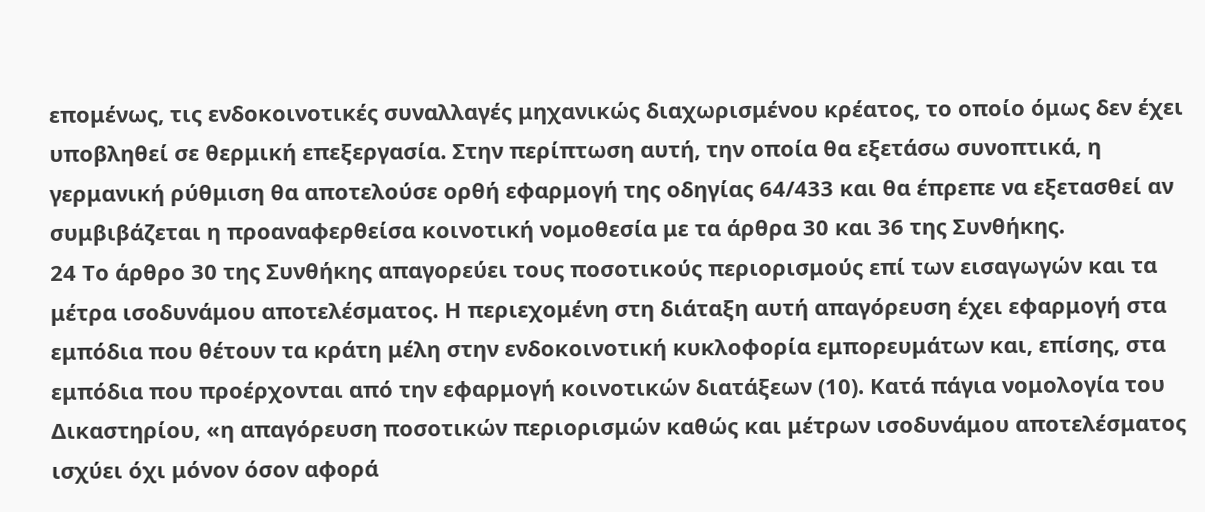επομένως, τις ενδοκοινοτικές συναλλαγές μηχανικώς διαχωρισμένου κρέατος, το οποίο όμως δεν έχει υποβληθεί σε θερμική επεξεργασία. Στην περίπτωση αυτή, την οποία θα εξετάσω συνοπτικά, η γερμανική ρύθμιση θα αποτελούσε ορθή εφαρμογή της οδηγίας 64/433 και θα έπρεπε να εξετασθεί αν συμβιβάζεται η προαναφερθείσα κοινοτική νομοθεσία με τα άρθρα 30 και 36 της Συνθήκης.
24 Το άρθρο 30 της Συνθήκης απαγορεύει τους ποσοτικούς περιορισμούς επί των εισαγωγών και τα μέτρα ισοδυνάμου αποτελέσματος. Η περιεχομένη στη διάταξη αυτή απαγόρευση έχει εφαρμογή στα εμπόδια που θέτουν τα κράτη μέλη στην ενδοκοινοτική κυκλοφορία εμπορευμάτων και, επίσης, στα εμπόδια που προέρχονται από την εφαρμογή κοινοτικών διατάξεων (10). Κατά πάγια νομολογία του Δικαστηρίου, «η απαγόρευση ποσοτικών περιορισμών καθώς και μέτρων ισοδυνάμου αποτελέσματος ισχύει όχι μόνον όσον αφορά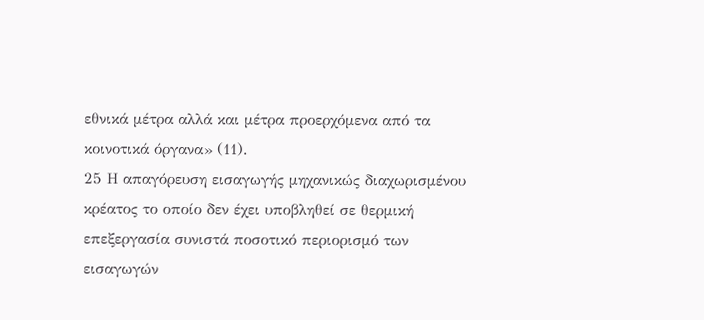εθνικά μέτρα αλλά και μέτρα προερχόμενα από τα κοινοτικά όργανα» (11).
25 Η απαγόρευση εισαγωγής μηχανικώς διαχωρισμένου κρέατος το οποίο δεν έχει υποβληθεί σε θερμική επεξεργασία συνιστά ποσοτικό περιορισμό των εισαγωγών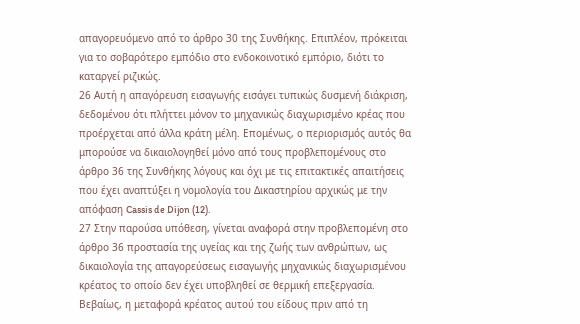απαγορευόμενο από το άρθρο 30 της Συνθήκης. Επιπλέον, πρόκειται για το σοβαρότερο εμπόδιο στο ενδοκοινοτικό εμπόριο, διότι το καταργεί ριζικώς.
26 Αυτή η απαγόρευση εισαγωγής εισάγει τυπικώς δυσμενή διάκριση, δεδομένου ότι πλήττει μόνον το μηχανικώς διαχωρισμένο κρέας που προέρχεται από άλλα κράτη μέλη. Επομένως, ο περιορισμός αυτός θα μπορούσε να δικαιολογηθεί μόνο από τους προβλεπομένους στο άρθρο 36 της Συνθήκης λόγους και όχι με τις επιτακτικές απαιτήσεις που έχει αναπτύξει η νομολογία του Δικαστηρίου αρχικώς με την απόφαση Cassis de Dijon (12).
27 Στην παρούσα υπόθεση, γίνεται αναφορά στην προβλεπομένη στο άρθρο 36 προστασία της υγείας και της ζωής των ανθρώπων, ως δικαιολογία της απαγορεύσεως εισαγωγής μηχανικώς διαχωρισμένου κρέατος το οποίο δεν έχει υποβληθεί σε θερμική επεξεργασία. Βεβαίως, η μεταφορά κρέατος αυτού του είδους πριν από τη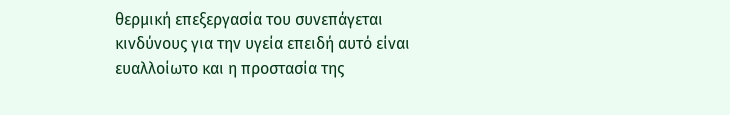θερμική επεξεργασία του συνεπάγεται κινδύνους για την υγεία επειδή αυτό είναι ευαλλοίωτο και η προστασία της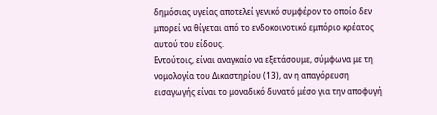δημόσιας υγείας αποτελεί γενικό συμφέρον το οποίο δεν μπορεί να θίγεται από το ενδοκοινοτικό εμπόριο κρέατος αυτού του είδους.
Εντούτοις, είναι αναγκαίο να εξετάσουμε, σύμφωνα με τη νομολογία του Δικαστηρίου (13), αν η απαγόρευση εισαγωγής είναι το μοναδικό δυνατό μέσο για την αποφυγή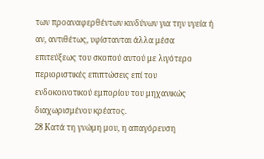των προαναφερθέντων κινδύνων για την υγεία ή αν, αντιθέτως, υφίστανται άλλα μέσα επιτεύξεως του σκοπού αυτού με λιγότερο περιοριστικές επιπτώσεις επί του ενδοκοινοτικού εμπορίου του μηχανικώς διαχωρισμένου κρέατος.
28 Κατά τη γνώμη μου, η απαγόρευση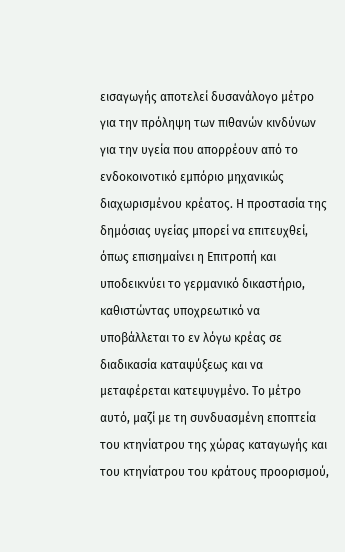εισαγωγής αποτελεί δυσανάλογο μέτρο για την πρόληψη των πιθανών κινδύνων για την υγεία που απορρέουν από το ενδοκοινοτικό εμπόριο μηχανικώς διαχωρισμένου κρέατος. Η προστασία της δημόσιας υγείας μπορεί να επιτευχθεί, όπως επισημαίνει η Επιτροπή και υποδεικνύει το γερμανικό δικαστήριο, καθιστώντας υποχρεωτικό να υποβάλλεται το εν λόγω κρέας σε διαδικασία καταψύξεως και να μεταφέρεται κατεψυγμένο. Το μέτρο αυτό, μαζί με τη συνδυασμένη εποπτεία του κτηνίατρου της χώρας καταγωγής και του κτηνίατρου του κράτους προορισμού,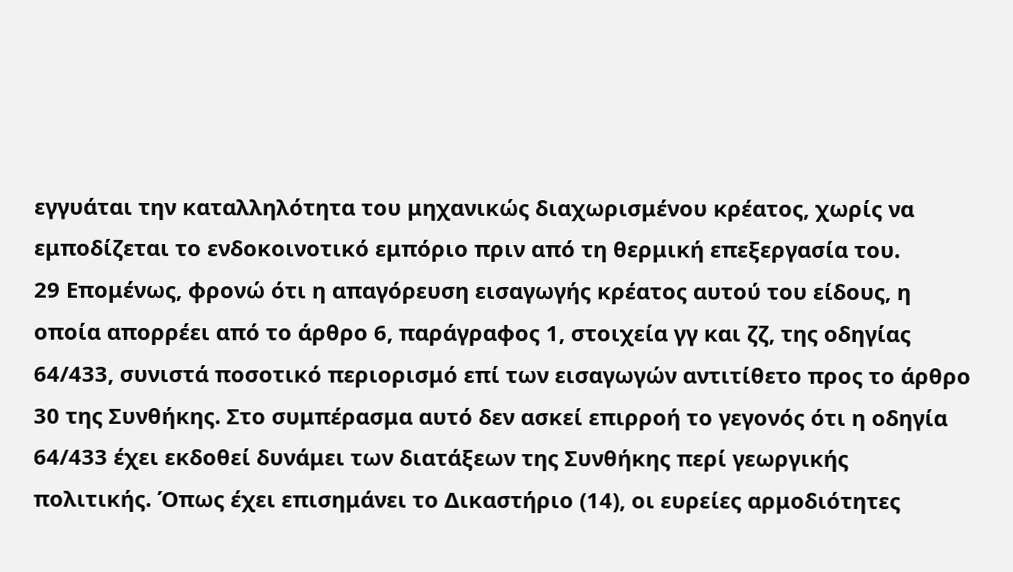εγγυάται την καταλληλότητα του μηχανικώς διαχωρισμένου κρέατος, χωρίς να εμποδίζεται το ενδοκοινοτικό εμπόριο πριν από τη θερμική επεξεργασία του.
29 Επομένως, φρονώ ότι η απαγόρευση εισαγωγής κρέατος αυτού του είδους, η οποία απορρέει από το άρθρο 6, παράγραφος 1, στοιχεία γγ και ζζ, της οδηγίας 64/433, συνιστά ποσοτικό περιορισμό επί των εισαγωγών αντιτίθετο προς το άρθρο 30 της Συνθήκης. Στο συμπέρασμα αυτό δεν ασκεί επιρροή το γεγονός ότι η οδηγία 64/433 έχει εκδοθεί δυνάμει των διατάξεων της Συνθήκης περί γεωργικής πολιτικής. Όπως έχει επισημάνει το Δικαστήριο (14), οι ευρείες αρμοδιότητες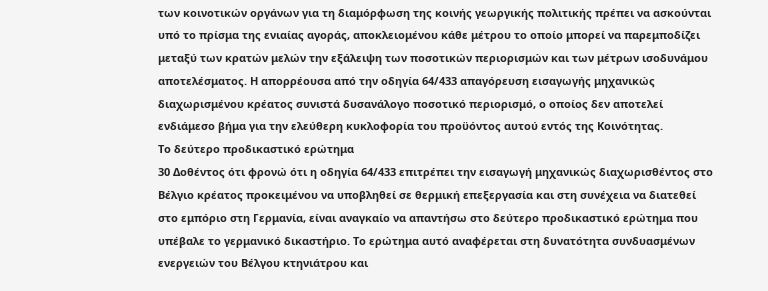των κοινοτικών οργάνων για τη διαμόρφωση της κοινής γεωργικής πολιτικής πρέπει να ασκούνται υπό το πρίσμα της ενιαίας αγοράς, αποκλειομένου κάθε μέτρου το οποίο μπορεί να παρεμποδίζει μεταξύ των κρατών μελών την εξάλειψη των ποσοτικών περιορισμών και των μέτρων ισοδυνάμου αποτελέσματος. Η απορρέουσα από την οδηγία 64/433 απαγόρευση εισαγωγής μηχανικώς διαχωρισμένου κρέατος συνιστά δυσανάλογο ποσοτικό περιορισμό, ο οποίος δεν αποτελεί ενδιάμεσο βήμα για την ελεύθερη κυκλοφορία του προϋόντος αυτού εντός της Κοινότητας.
Το δεύτερο προδικαστικό ερώτημα
30 Δοθέντος ότι φρονώ ότι η οδηγία 64/433 επιτρέπει την εισαγωγή μηχανικώς διαχωρισθέντος στο Βέλγιο κρέατος προκειμένου να υποβληθεί σε θερμική επεξεργασία και στη συνέχεια να διατεθεί στο εμπόριο στη Γερμανία, είναι αναγκαίο να απαντήσω στο δεύτερο προδικαστικό ερώτημα που υπέβαλε το γερμανικό δικαστήριο. Το ερώτημα αυτό αναφέρεται στη δυνατότητα συνδυασμένων ενεργειών του Βέλγου κτηνιάτρου και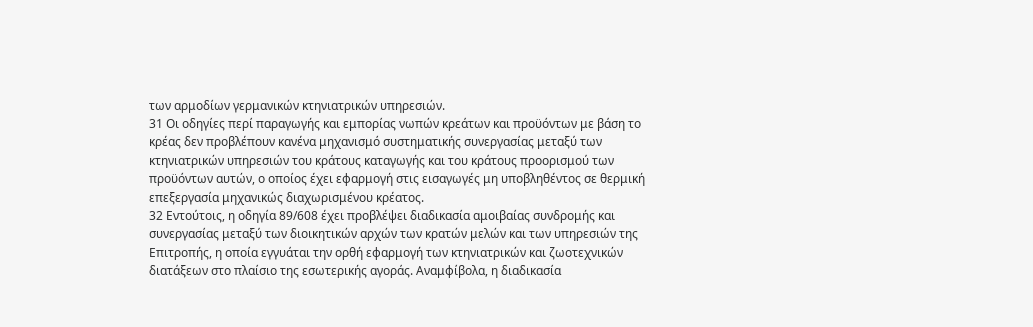των αρμοδίων γερμανικών κτηνιατρικών υπηρεσιών.
31 Οι οδηγίες περί παραγωγής και εμπορίας νωπών κρεάτων και προϋόντων με βάση το κρέας δεν προβλέπουν κανένα μηχανισμό συστηματικής συνεργασίας μεταξύ των κτηνιατρικών υπηρεσιών του κράτους καταγωγής και του κράτους προορισμού των προϋόντων αυτών, ο οποίος έχει εφαρμογή στις εισαγωγές μη υποβληθέντος σε θερμική επεξεργασία μηχανικώς διαχωρισμένου κρέατος.
32 Εντούτοις, η οδηγία 89/608 έχει προβλέψει διαδικασία αμοιβαίας συνδρομής και συνεργασίας μεταξύ των διοικητικών αρχών των κρατών μελών και των υπηρεσιών της Επιτροπής, η οποία εγγυάται την ορθή εφαρμογή των κτηνιατρικών και ζωοτεχνικών διατάξεων στο πλαίσιο της εσωτερικής αγοράς. Αναμφίβολα, η διαδικασία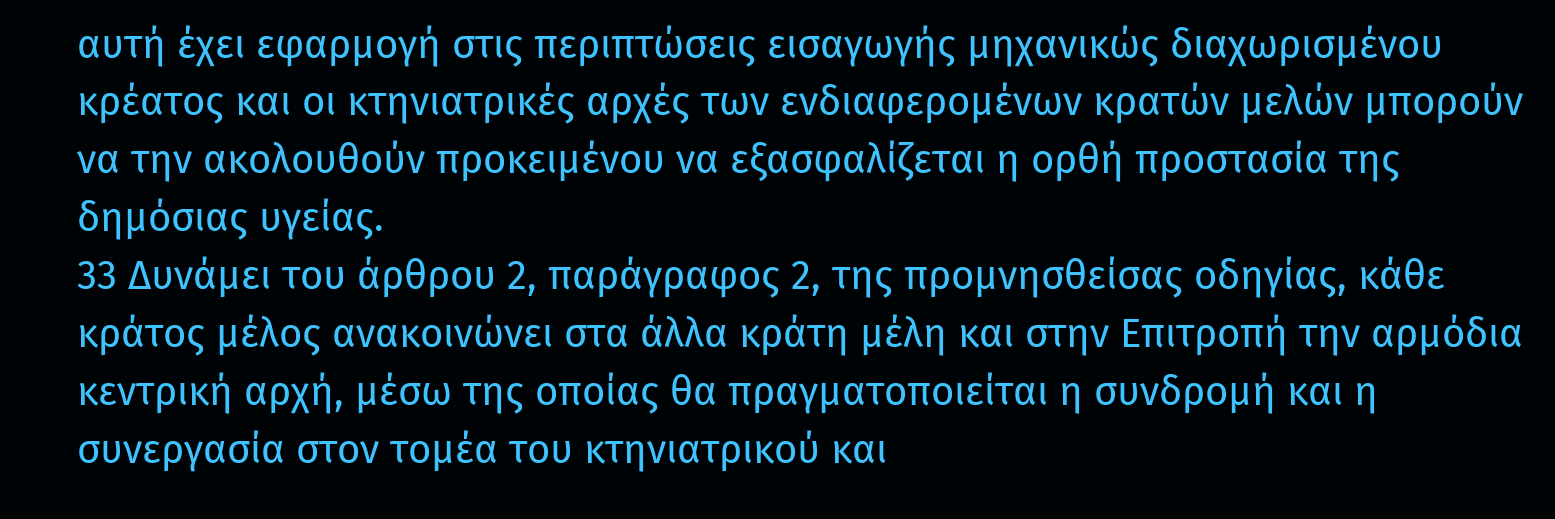αυτή έχει εφαρμογή στις περιπτώσεις εισαγωγής μηχανικώς διαχωρισμένου κρέατος και οι κτηνιατρικές αρχές των ενδιαφερομένων κρατών μελών μπορούν να την ακολουθούν προκειμένου να εξασφαλίζεται η ορθή προστασία της δημόσιας υγείας.
33 Δυνάμει του άρθρου 2, παράγραφος 2, της προμνησθείσας οδηγίας, κάθε κράτος μέλος ανακοινώνει στα άλλα κράτη μέλη και στην Επιτροπή την αρμόδια κεντρική αρχή, μέσω της οποίας θα πραγματοποιείται η συνδρομή και η συνεργασία στον τομέα του κτηνιατρικού και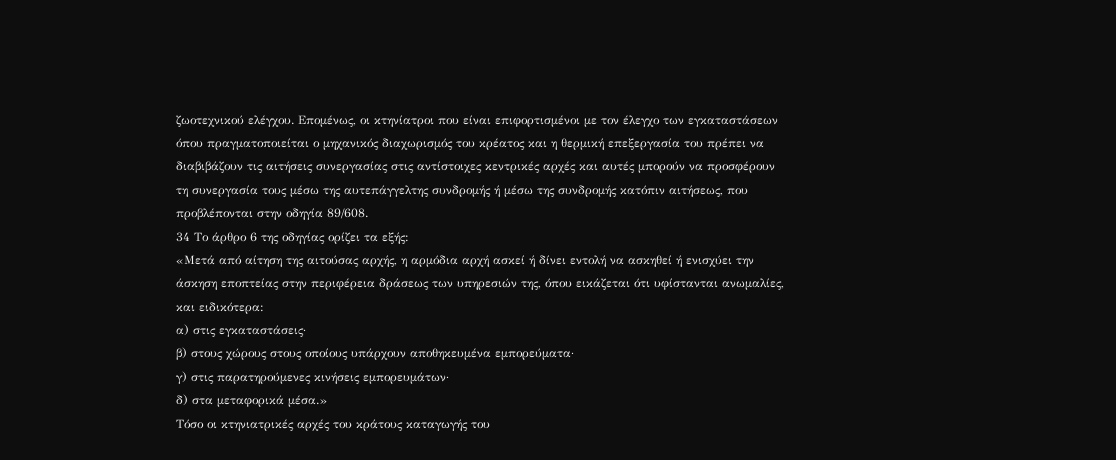ζωοτεχνικού ελέγχου. Επομένως, οι κτηνίατροι που είναι επιφορτισμένοι με τον έλεγχο των εγκαταστάσεων όπου πραγματοποιείται ο μηχανικός διαχωρισμός του κρέατος και η θερμική επεξεργασία του πρέπει να διαβιβάζουν τις αιτήσεις συνεργασίας στις αντίστοιχες κεντρικές αρχές και αυτές μπορούν να προσφέρουν τη συνεργασία τους μέσω της αυτεπάγγελτης συνδρομής ή μέσω της συνδρομής κατόπιν αιτήσεως, που προβλέπονται στην οδηγία 89/608.
34 Το άρθρο 6 της οδηγίας ορίζει τα εξής:
«Μετά από αίτηση της αιτούσας αρχής, η αρμόδια αρχή ασκεί ή δίνει εντολή να ασκηθεί ή ενισχύει την άσκηση εποπτείας στην περιφέρεια δράσεως των υπηρεσιών της, όπου εικάζεται ότι υφίστανται ανωμαλίες, και ειδικότερα:
α) στις εγκαταστάσεις·
β) στους χώρους στους οποίους υπάρχουν αποθηκευμένα εμπορεύματα·
γ) στις παρατηρούμενες κινήσεις εμπορευμάτων·
δ) στα μεταφορικά μέσα.»
Τόσο οι κτηνιατρικές αρχές του κράτους καταγωγής του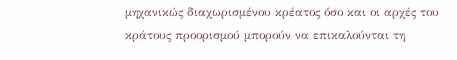μηχανικώς διαχωρισμένου κρέατος όσο και οι αρχές του κράτους προορισμού μπορούν να επικαλούνται τη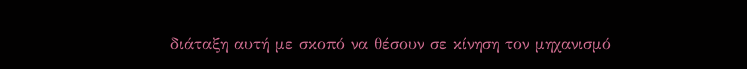διάταξη αυτή με σκοπό να θέσουν σε κίνηση τον μηχανισμό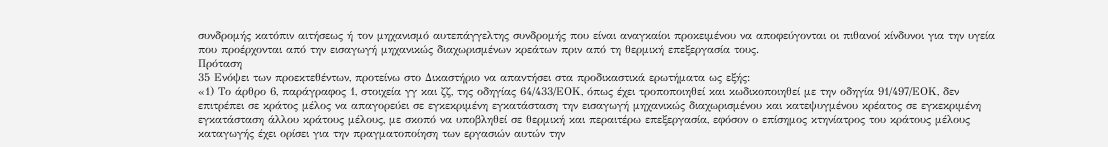συνδρομής κατόπιν αιτήσεως ή τον μηχανισμό αυτεπάγγελτης συνδρομής που είναι αναγκαίοι προκειμένου να αποφεύγονται οι πιθανοί κίνδυνοι για την υγεία που προέρχονται από την εισαγωγή μηχανικώς διαχωρισμένων κρεάτων πριν από τη θερμική επεξεργασία τους.
Πρόταση
35 Ενόψει των προεκτεθέντων, προτείνω στο Δικαστήριο να απαντήσει στα προδικαστικά ερωτήματα ως εξής:
«1) Το άρθρο 6, παράγραφος 1, στοιχεία γγ και ζζ, της οδηγίας 64/433/ΕΟΚ, όπως έχει τροποποιηθεί και κωδικοποιηθεί με την οδηγία 91/497/ΕΟΚ, δεν επιτρέπει σε κράτος μέλος να απαγορεύει σε εγκεκριμένη εγκατάσταση την εισαγωγή μηχανικώς διαχωρισμένου και κατεψυγμένου κρέατος σε εγκεκριμένη εγκατάσταση άλλου κράτους μέλους, με σκοπό να υποβληθεί σε θερμική και περαιτέρω επεξεργασία, εφόσον ο επίσημος κτηνίατρος του κράτους μέλους καταγωγής έχει ορίσει για την πραγματοποίηση των εργασιών αυτών την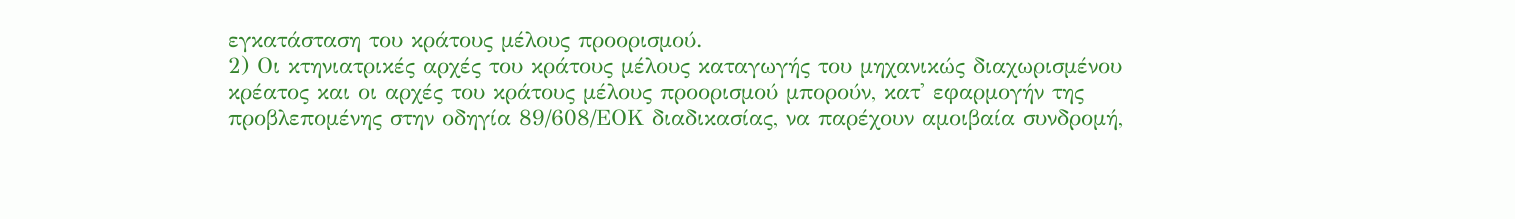εγκατάσταση του κράτους μέλους προορισμού.
2) Οι κτηνιατρικές αρχές του κράτους μέλους καταγωγής του μηχανικώς διαχωρισμένου κρέατος και οι αρχές του κράτους μέλους προορισμού μπορούν, κατ' εφαρμογήν της προβλεπομένης στην οδηγία 89/608/ΕΟΚ διαδικασίας, να παρέχουν αμοιβαία συνδρομή,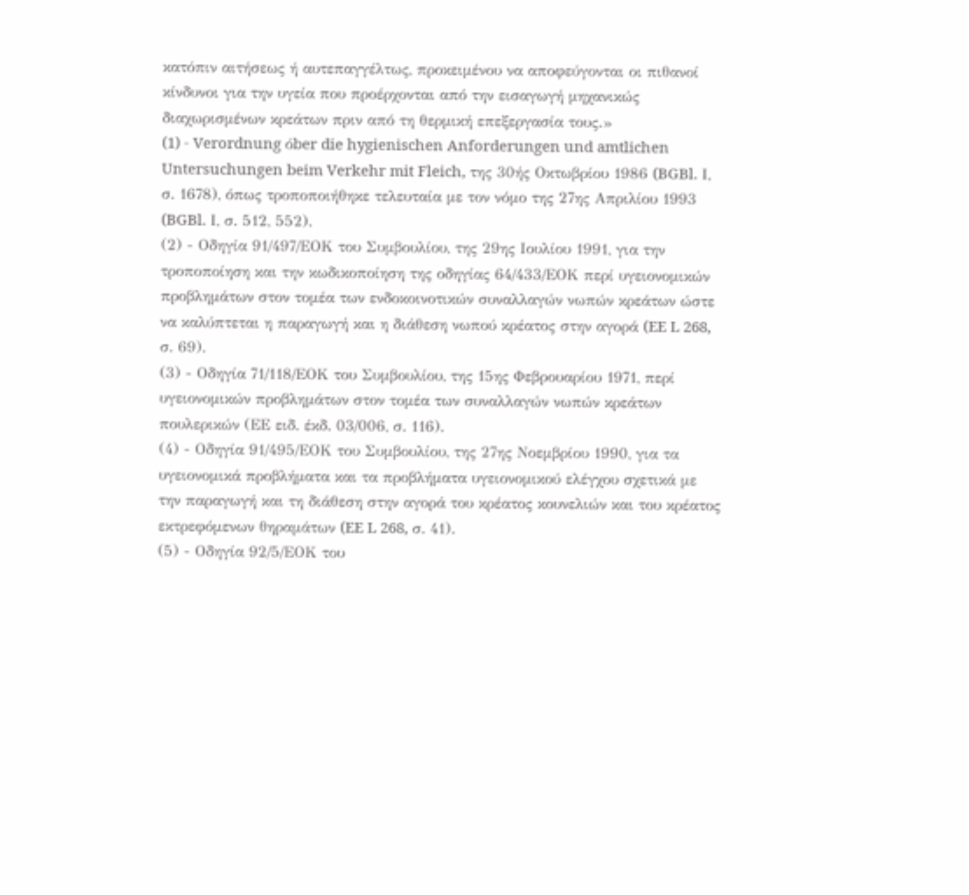κατόπιν αιτήσεως ή αυτεπαγγέλτως, προκειμένου να αποφεύγονται οι πιθανοί κίνδυνοι για την υγεία που προέρχονται από την εισαγωγή μηχανικώς διαχωρισμένων κρεάτων πριν από τη θερμική επεξεργασία τους.»
(1) - Verordnung όber die hygienischen Anforderungen und amtlichen Untersuchungen beim Verkehr mit Fleich, της 30ής Οκτωβρίου 1986 (BGBl. Ι, σ. 1678), όπως τροποποιήθηκε τελευταία με τον νόμο της 27ης Απριλίου 1993 (BGBl. Ι, σ. 512, 552).
(2) - Οδηγία 91/497/ΕΟΚ του Συμβουλίου, της 29ης Ιουλίου 1991, για την τροποποίηση και την κωδικοποίηση της οδηγίας 64/433/ΕΟΚ περί υγειονομικών προβλημάτων στον τομέα των ενδοκοινοτικών συναλλαγών νωπών κρεάτων ώστε να καλύπτεται η παραγωγή και η διάθεση νωπού κρέατος στην αγορά (EE L 268, σ. 69).
(3) - Οδηγία 71/118/ΕΟΚ του Συμβουλίου, της 15ης Φεβρουαρίου 1971, περί υγειονομικών προβλημάτων στον τομέα των συναλλαγών νωπών κρεάτων πουλερικών (ΕΕ ειδ. έκδ. 03/006, σ. 116).
(4) - Οδηγία 91/495/ΕΟΚ του Συμβουλίου, της 27ης Νοεμβρίου 1990, για τα υγειονομικά προβλήματα και τα προβλήματα υγειονομικού ελέγχου σχετικά με την παραγωγή και τη διάθεση στην αγορά του κρέατος κουνελιών και του κρέατος εκτρεφόμενων θηραμάτων (EE L 268, σ. 41).
(5) - Οδηγία 92/5/ΕΟΚ του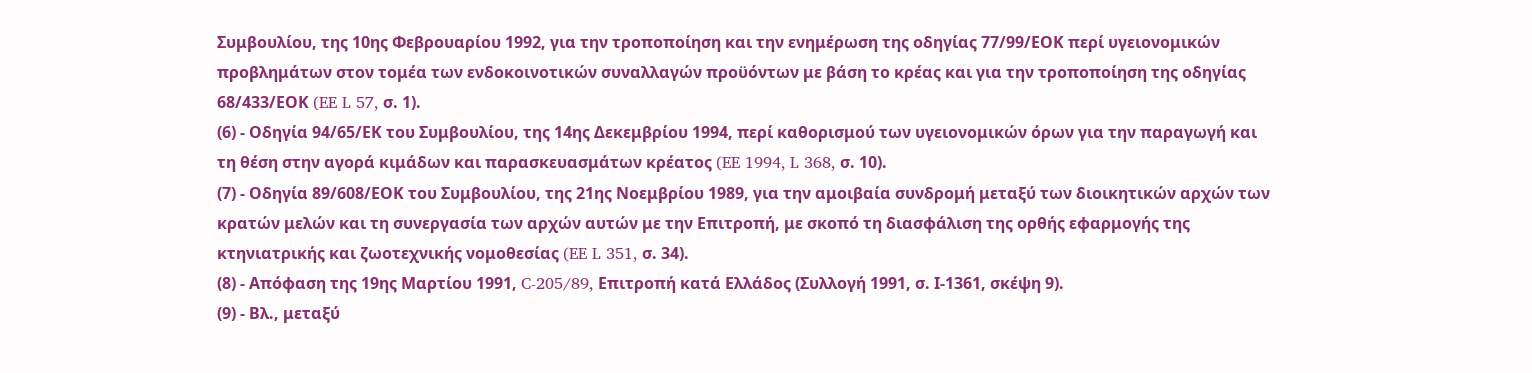Συμβουλίου, της 10ης Φεβρουαρίου 1992, για την τροποποίηση και την ενημέρωση της οδηγίας 77/99/ΕΟΚ περί υγειονομικών προβλημάτων στον τομέα των ενδοκοινοτικών συναλλαγών προϋόντων με βάση το κρέας και για την τροποποίηση της οδηγίας 68/433/ΕΟΚ (EE L 57, σ. 1).
(6) - Οδηγία 94/65/ΕΚ του Συμβουλίου, της 14ης Δεκεμβρίου 1994, περί καθορισμού των υγειονομικών όρων για την παραγωγή και τη θέση στην αγορά κιμάδων και παρασκευασμάτων κρέατος (EE 1994, L 368, σ. 10).
(7) - Οδηγία 89/608/ΕΟΚ του Συμβουλίου, της 21ης Νοεμβρίου 1989, για την αμοιβαία συνδρομή μεταξύ των διοικητικών αρχών των κρατών μελών και τη συνεργασία των αρχών αυτών με την Επιτροπή, με σκοπό τη διασφάλιση της ορθής εφαρμογής της κτηνιατρικής και ζωοτεχνικής νομοθεσίας (EE L 351, σ. 34).
(8) - Απόφαση της 19ης Μαρτίου 1991, C-205/89, Επιτροπή κατά Ελλάδος (Συλλογή 1991, σ. Ι-1361, σκέψη 9).
(9) - Βλ., μεταξύ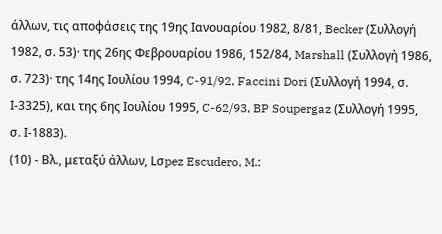άλλων, τις αποφάσεις της 19ης Ιανουαρίου 1982, 8/81, Becker (Συλλογή 1982, σ. 53)· της 26ης Φεβρουαρίου 1986, 152/84, Marshall (Συλλογή 1986, σ. 723)· της 14ης Ιουλίου 1994, C-91/92, Faccini Dori (Συλλογή 1994, σ. Ι-3325), και της 6ης Ιουλίου 1995, C-62/93, BP Soupergaz (Συλλογή 1995, σ. Ι-1883).
(10) - Βλ., μεταξύ άλλων, Lσpez Escudero, M.: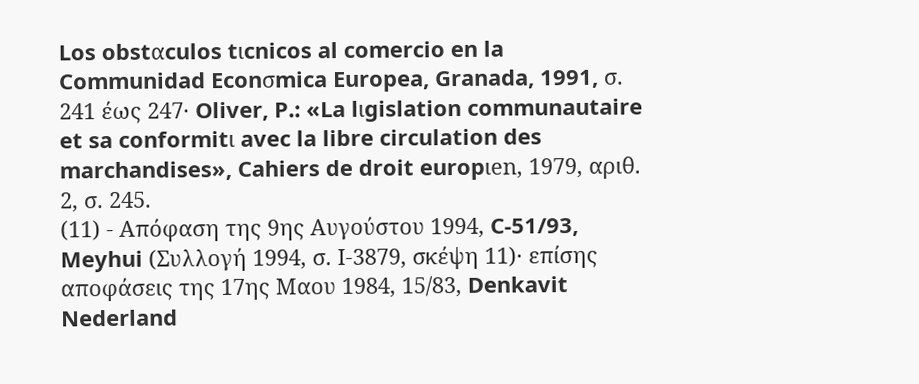Los obstαculos tιcnicos al comercio en la Communidad Econσmica Europea, Granada, 1991, σ. 241 έως 247· Oliver, P.: «La lιgislation communautaire et sa conformitι avec la libre circulation des marchandises», Cahiers de droit europιen, 1979, αριθ. 2, σ. 245.
(11) - Απόφαση της 9ης Αυγούστου 1994, C-51/93, Meyhui (Συλλογή 1994, σ. Ι-3879, σκέψη 11)· επίσης αποφάσεις της 17ης Μαου 1984, 15/83, Denkavit Nederland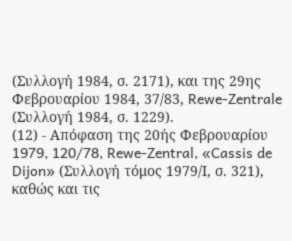(Συλλογή 1984, σ. 2171), και της 29ης Φεβρουαρίου 1984, 37/83, Rewe-Zentrale (Συλλογή 1984, σ. 1229).
(12) - Απόφαση της 20ής Φεβρουαρίου 1979, 120/78, Rewe-Zentral, «Cassis de Dijon» (Συλλογή τόμος 1979/Ι, σ. 321), καθώς και τις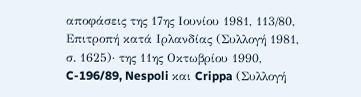αποφάσεις της 17ης Ιουνίου 1981, 113/80, Επιτροπή κατά Ιρλανδίας (Συλλογή 1981, σ. 1625)· της 11ης Οκτωβρίου 1990, C-196/89, Nespoli και Crippa (Συλλογή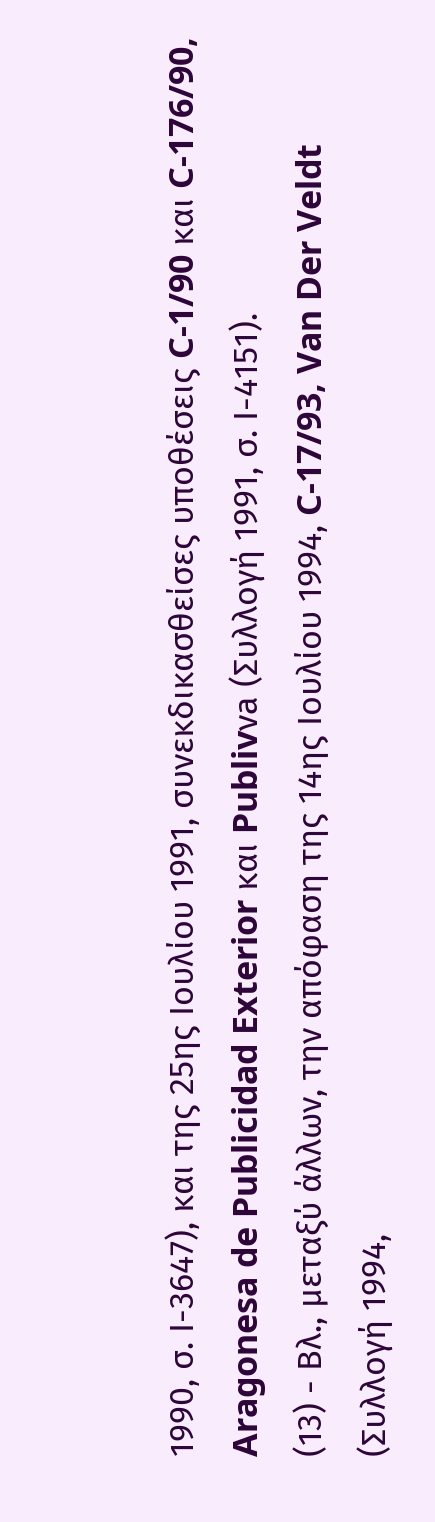1990, σ. Ι-3647), και της 25ης Ιουλίου 1991, συνεκδικασθείσες υποθέσεις C-1/90 και C-176/90, Aragonesa de Publicidad Exterior και Publivνa (Συλλογή 1991, σ. Ι-4151).
(13) - Βλ., μεταξύ άλλων, την απόφαση της 14ης Ιουλίου 1994, C-17/93, Van Der Veldt (Συλλογή 1994,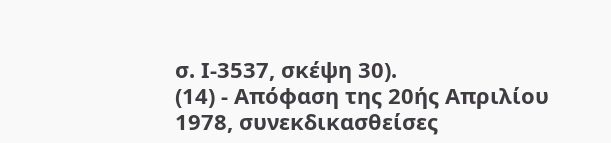σ. Ι-3537, σκέψη 30).
(14) - Απόφαση της 20ής Απριλίου 1978, συνεκδικασθείσες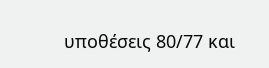υποθέσεις 80/77 και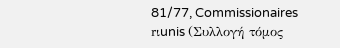81/77, Commissionaires rιunis (Συλλογή τόμος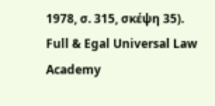1978, σ. 315, σκέψη 35).
Full & Egal Universal Law Academy